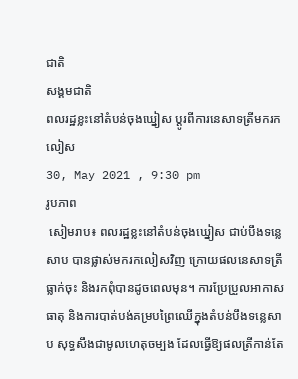ជាតិ
សង្គមជាតិ
ពលរដ្ឋខ្លះនៅតំបន់ចុងឃ្នៀស ប្ដូរពីការនេសាទត្រីមករកលៀស
30, May 2021 , 9:30 pm
រូបភាព
 សៀមរាប៖ ពលរដ្ឋខ្លះនៅតំបន់ចុងឃ្នៀស ជាប់បឹងទន្លេសាប បានផ្លាស់មករកលៀសវិញ ក្រោយផលនេសាទត្រីធ្លាក់ចុះ និងរកពុំបានដូចពេលមុន។ ការប្រែប្រួលអាកាសធាតុ និងការបាត់បង់គម្របព្រៃឈើក្នុងតំបន់បឹងទន្លេសាប សុទ្ធសឹងជាមូលហេតុចម្បង ដែលធ្វើឱ្យផលត្រីកាន់តែ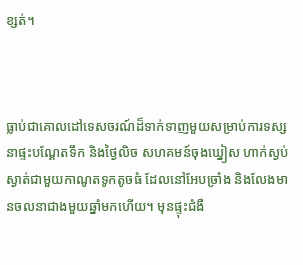ខ្សត់។



ធ្លាប់ជាគោលដៅទេសចរណ៍ដ៏ទាក់ទាញមួយសម្រាប់ការទស្សនាផ្ទះបណ្ដែតទឹក និងថ្ងៃលិច សហគមន៍ចុងឃ្នៀស ហាក់ស្ងប់ស្ងាត់ជាមួយកាណូតទូកតូចធំ ដែលនៅអែបច្រាំង និងលែងមានចលនាជាងមួយឆ្នាំមកហើយ។ មុនផ្ទុះជំងឺ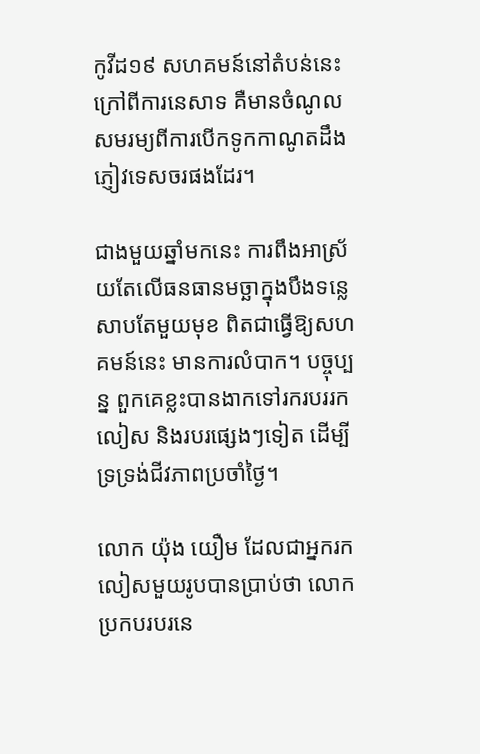កូវីដ១៩ សហគមន៍នៅតំបន់នេះ ក្រៅពីការនេសាទ គឺមានចំណូលសមរម្យពីការបើកទូកកាណូតដឹងភ្ញៀវទេសចរផងដែរ។

ជាងមួយឆ្នាំមកនេះ ការពឹងអាស្រ័យតែលើធនធានមច្ឆាក្នុងបឹងទន្លេសាបតែមួយមុខ ពិតជាធ្វើឱ្យសហគមន៍នេះ មានការលំបាក។ បច្ចុប្បន្ន ពួកគេខ្លះបានងាកទៅរករបររកលៀស និងរបរផ្សេងៗទៀត ដើម្បីទ្រទ្រង់ជីវភាពប្រចាំថ្ងៃ។

លោក យ៉ុង យឿម ដែលជាអ្នករកលៀសមួយរូបបានប្រាប់ថា លោកប្រកបរបរនេ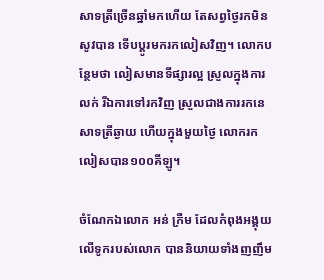សាទត្រីច្រើនឆ្នាំមកហើយ តែសព្វថ្ងៃរកមិនសូវបាន ទើបប្ដូរមករកលៀសវិញ។ លោកបន្ថែមថា លៀសមានទីផ្សារល្អ ស្រួលក្នុងការលក់ រីឯការទៅរកវិញ ស្រួលជាងការរកនេសាទត្រីឆ្ងាយ ហើយក្នុងមួយថ្ងៃ លោករកលៀសបាន១០០គីឡូ។

ចំណែកឯលោក អន់ ក្រឺម ដែលកំពុងអង្គុយលើទូករបស់លោក បាននិយាយទាំងញញឹម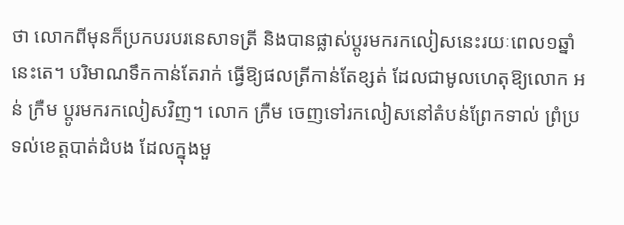ថា លោកពីមុនក៏ប្រកបរបរនេសាទត្រី និងបានផ្លាស់ប្ដូរមករកលៀសនេះរយៈពេល១ឆ្នាំនេះតេ។ បរិមាណទឹកកាន់តែរាក់ ធ្វើឱ្យផលត្រីកាន់តែខ្សត់ ដែលជាមូលហេតុឱ្យលោក អន់ ក្រឺម ប្ដូរមករកលៀសវិញ។ លោក ក្រឺម ចេញទៅរកលៀសនៅតំបន់ព្រែកទាល់ ព្រំប្រទល់ខេត្តបាត់ដំបង ដែលក្នុងមួ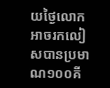យថ្ងៃលោកអាចរកលៀសបានប្រមាណ១០០គី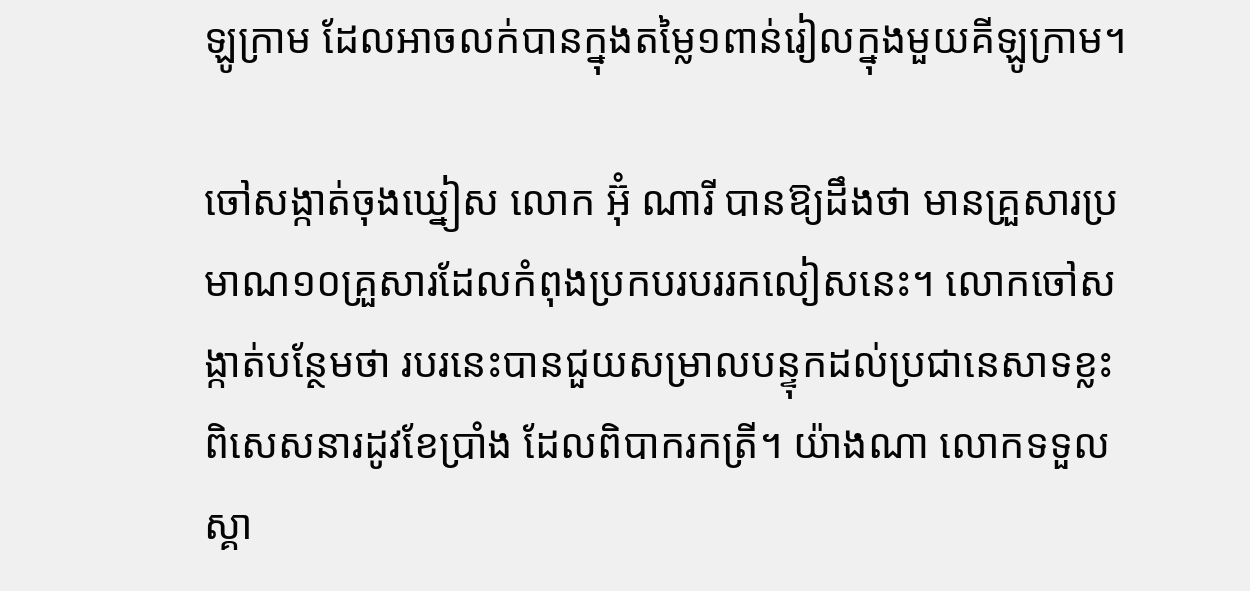ឡូក្រាម ដែលអាចលក់បានក្នុងតម្លៃ១ពាន់រៀលក្នុងមួយគីឡូក្រាម។

ចៅសង្កាត់ចុងឃ្នៀស លោក អ៊ុំ ណារី បានឱ្យដឹងថា មានគ្រួសារប្រមាណ១០គ្រួសារដែលកំពុងប្រកបរបររកលៀសនេះ។ លោកចៅសង្កាត់បន្ថែមថា របរនេះបានជួយសម្រាលបន្ទុកដល់ប្រជានេសាទខ្លះ ពិសេសនារដូវខែប្រាំង ដែលពិបាករកត្រី។ យ៉ាងណា លោកទទួលស្គា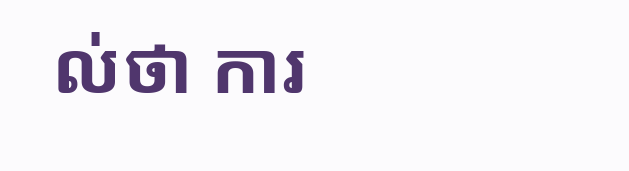ល់ថា ការ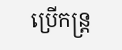ប្រើកន្រ្ដ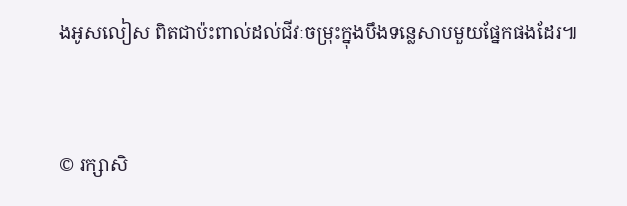ងអូសលៀស ពិតជាប៉ះពាល់ដល់ជីវៈចម្រុះក្នុងបឹងទន្លេសាបមួយផ្នែកផងដែរ៕



© រក្សាសិ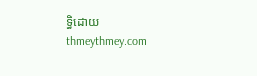ទ្ធិដោយ thmeythmey.com